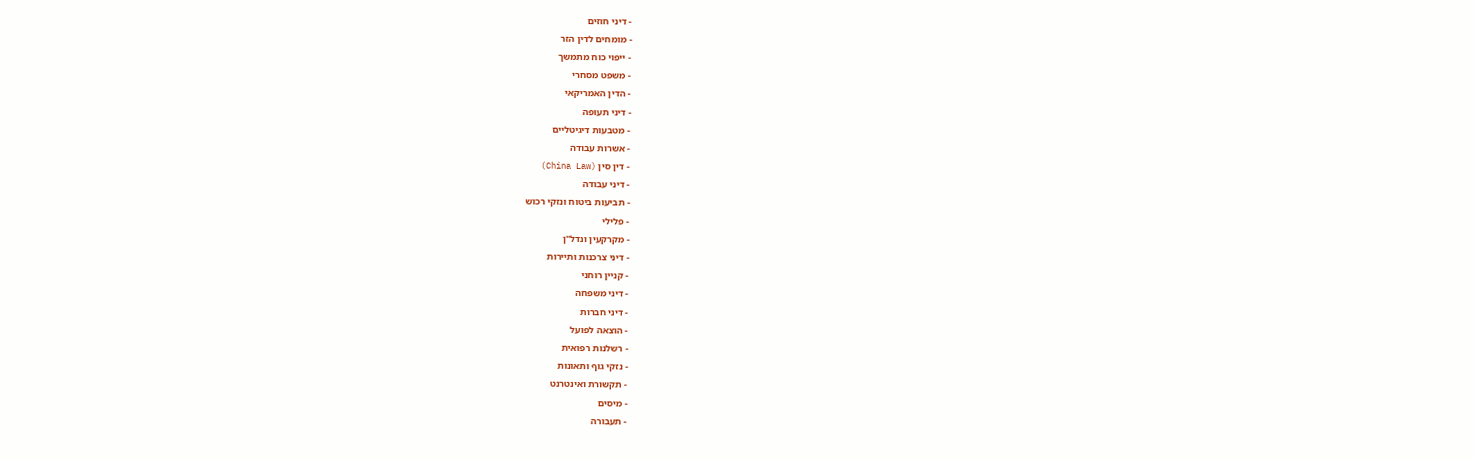- דיני חוזים
- מומחים לדין הזר
- ייפוי כוח מתמשך
- משפט מסחרי
- הדין האמריקאי
- דיני תעופה
- מטבעות דיגיטליים
- אשרות עבודה
- דין סין (China Law)
- דיני עבודה
- תביעות ביטוח ונזקי רכוש
- פלילי
- מקרקעין ונדל"ן
- דיני צרכנות ותיירות
- קניין רוחני
- דיני משפחה
- דיני חברות
- הוצאה לפועל
- רשלנות רפואית
- נזקי גוף ותאונות
- תקשורת ואינטרנט
- מיסים
- תעבורה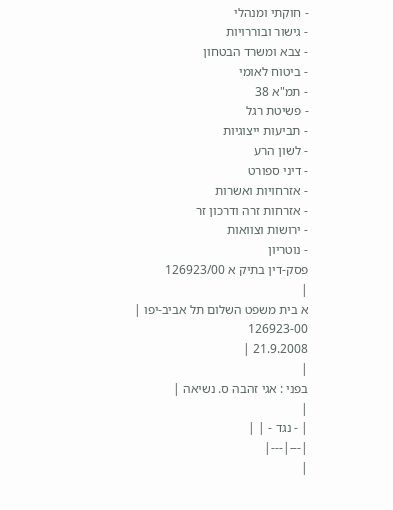- חוקתי ומנהלי
- גישור ובוררויות
- צבא ומשרד הבטחון
- ביטוח לאומי
- תמ"א 38
- פשיטת רגל
- תביעות ייצוגיות
- לשון הרע
- דיני ספורט
- אזרחויות ואשרות
- אזרחות זרה ודרכון זר
- ירושות וצוואות
- נוטריון
פסק-דין בתיק א 126923/00
|
א בית משפט השלום תל אביב-יפו |
126923-00
21.9.2008 |
|
בפני : אגי זהבה ס. נשיאה |
|
| - נגד - | |
|---|---|
|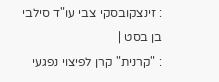: זינצקובסקי צבי עו"ד סילבי בן בסט |
: "קרנית" קרן לפיצוי נפגעי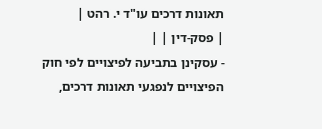תאונות דרכים עו"ד י. רהט |
| פסק-דין | |
- עסקינן בתביעה לפיצויים לפי חוק הפיצויים לנפגעי תאונות דרכים,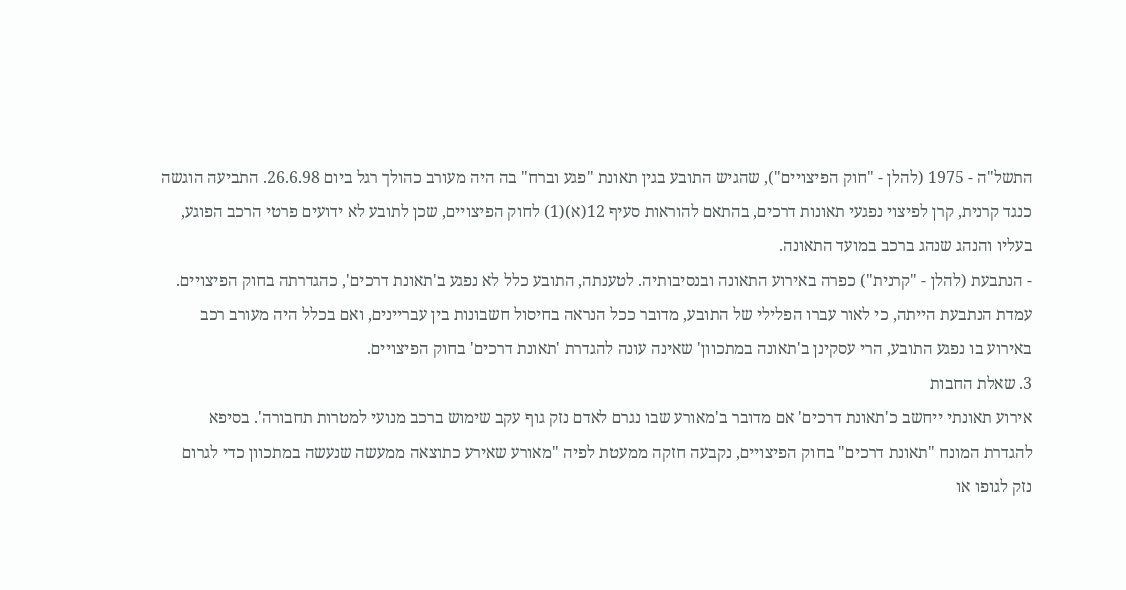התשל"ה - 1975 (להלן - "חוק הפיצויים"), שהגיש התובע בגין תאונת "פגע וברח" בה היה מעורב כהולך רגל ביום 26.6.98. התביעה הוגשה כנגד קרנית, קרן לפיצוי נפגעי תאונות דרכים, בהתאם להוראות סעיף 12(א)(1) לחוק הפיצויים, שכן לתובע לא ידועים פרטי הרכב הפוגע, בעליו והנהג שנהג ברכב במועד התאונה.
- הנתבעת (להלן - "קרנית") כפרה באירוע התאונה ובנסיבותיה. לטענתה, התובע כלל לא נפגע ב'תאונת דרכים', כהגדרתה בחוק הפיצויים. עמדת הנתבעת הייתה, כי לאור עברו הפלילי של התובע, מדובר ככל הנראה בחיסול חשבונות בין עבריינים, ואם בכלל היה מעורב רכב באירוע בו נפגע התובע, הרי עסקינן ב'תאונה במתכוון' שאינה עונה להגדרת 'תאונת דרכים' בחוק הפיצויים.
3. שאלת החבות
אירוע תאונתי ייחשב כ'תאונת דרכים' אם מדובר ב'מאורע שבו נגרם לאדם נזק גוף עקב שימוש ברכב מנועי למטרות תחבורה'. בסיפא להגדרת המונח "תאונת דרכים" בחוק הפיצויים, נקבעה חזקה ממעטת לפיה "מאורע שאירע כתוצאה ממעשה שנעשה במתכוון כדי לגרום נזק לגופו או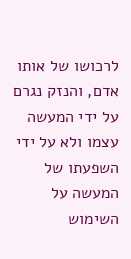לרכושו של אותו אדם, והנזק נגרם על ידי המעשה עצמו ולא על ידי השפעתו של המעשה על השימוש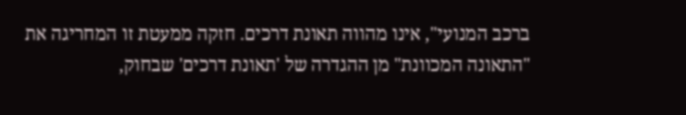ברכב המנועי", אינו מהווה תאונת דרכים. חזקה ממעטת זו המחריגה את "התאונה המכוונת" מן ההגדרה של 'תאונת דרכים' שבחוק,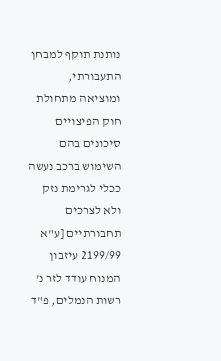נותנת תוקף למבחן התעבורתי, ומוציאה מתחולת חוק הפיצויים סיכונים בהם השימוש ברכב נעשה ככלי לגרימת נזק ולא לצרכים תחבורתיים [ע"א 2199/99 עיזבון המנוח עודד לזר נ' רשות הנמלים, פ"ד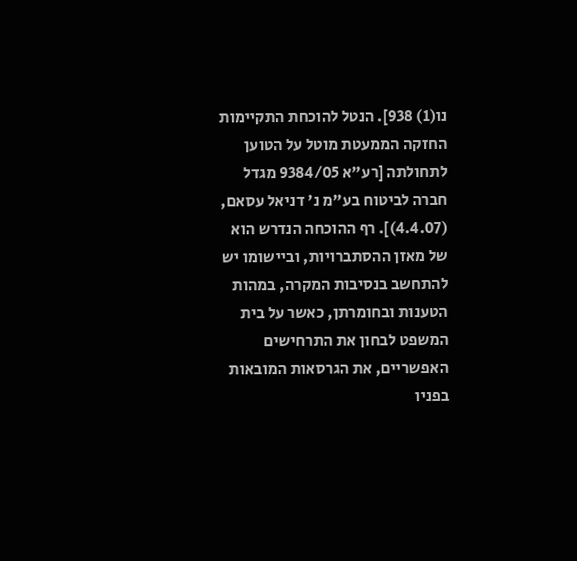נו(1) 938]. הנטל להוכחת התקיימות החזקה הממעטת מוטל על הטוען לתחולתה [רע"א 9384/05 מגדל חברה לביטוח בע"מ נ' דניאל עסאם, (4.4.07)]. רף ההוכחה הנדרש הוא של מאזן ההסתברויות, וביישומו יש להתחשב בנסיבות המקרה, במהות הטענות ובחומרתן, כאשר על בית המשפט לבחון את התרחישים האפשריים, את הגרסאות המובאות בפניו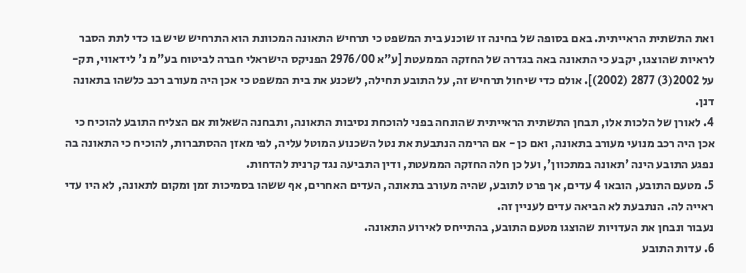ואת התשתית הראייתית. באם בסופה של בחינה זו שוכנע בית המשפט כי תרחיש התאונה המכוונת הוא התרחיש שיש בו כדי לתת הסבר לראיות שהוצגו, יקבע כי התאונה באה בגדרה של החזקה הממעטת [ע"א 2976/00 הפניקס הישראלי חברה לביטוח בע"מ נ' לידאווי, תק-על 2002(3) 2877 (2002)]. אולם כדי שיחול תרחיש זה, על התובע תחילה, לשכנע את בית המשפט כי אכן היה מעורב רכב כלשהו בתאונה דנן.
4. לאורן של הלכות אלו, תבחן התשתית הראייתית שהונחה בפני להוכחת נסיבות התאונה, ותבחנה השאלות אם הצליח התובע להוכיח כי אכן היה רכב מנועי מעורב בתאונה, ואם כן - אם הרימה הנתבעת את נטל השכנוע המוטל עליה, לפי מאזן ההסתברות, להוכיח כי התאונה בה נפגע התובע הינה 'תאונה במתכוון', ועל כן חלה החזקה הממעטת, ודין התביעה נגד קרנית להדחות.
5. מטעם התובע, הובאו 4 עדים, אך פרט לתובע, שהיה מעורב בתאונה, העדים האחרים, אף ששהו בסמיכות זמן ומקום לתאונה, לא היו עדי ראייה לה. הנתבעת לא הביאה עדים לעניין זה.
נעבור ונבחן את העדויות שהוצגו מטעם התובע, בהתייחס לאירוע התאונה.
6. עדות התובע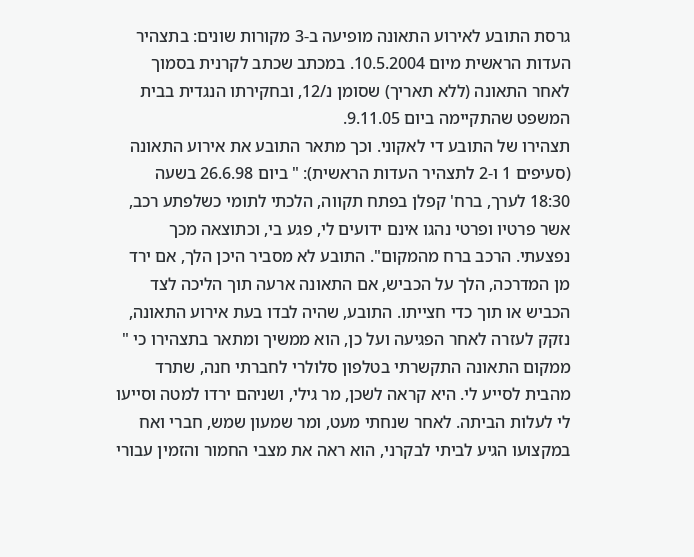גרסת התובע לאירוע התאונה מופיעה ב-3 מקורות שונים: בתצהיר העדות הראשית מיום 10.5.2004. במכתב שכתב לקרנית בסמוך לאחר התאונה (ללא תאריך) שסומן נ/12, ובחקירתו הנגדית בבית המשפט שהתקיימה ביום 9.11.05.
תצהירו של התובע די לאקוני. וכך מתאר התובע את אירוע התאונה (סעיפים 1 ו-2 לתצהיר העדות הראשית): " ביום 26.6.98 בשעה 18:30 לערך, ברח' קפלן בפתח תקווה, הלכתי לתומי כשלפתע רכב, אשר פרטיו ופרטי נהגו אינם ידועים לי, פגע בי, וכתוצאה מכך נפצעתי. הרכב ברח מהמקום". התובע לא מסביר היכן הלך, אם ירד מן המדרכה, הלך על הכביש, אם התאונה ארעה תוך הליכה לצד הכביש או תוך כדי חצייתו. התובע, שהיה לבדו בעת אירוע התאונה, נזקק לעזרה לאחר הפגיעה ועל כן, הוא ממשיך ומתאר בתצהירו כי " ממקום התאונה התקשרתי בטלפון סלולרי לחברתי חנה, שתרד מהבית לסייע לי. היא קראה לשכן, מר גילי, ושניהם ירדו למטה וסייעו לי לעלות הביתה. לאחר שנחתי מעט, ומר שמעון שמש, חברי ואח במקצועו הגיע לביתי לבקרני, הוא ראה את מצבי החמור והזמין עבורי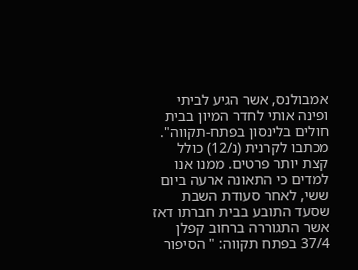אמבולנס, אשר הגיע לביתי ופינה אותי לחדר המיון בבית חולים בלינסון בפתח-תקווה".
מכתבו לקרנית (נ/12) כולל קצת יותר פרטים. ממנו אנו למדים כי התאונה ארעה ביום ששי, לאחר סעודת השבת שסעד התובע בבית חברתו דאז אשר התגוררה ברחוב קפלן 37/4 בפתח תקווה: " הסיפור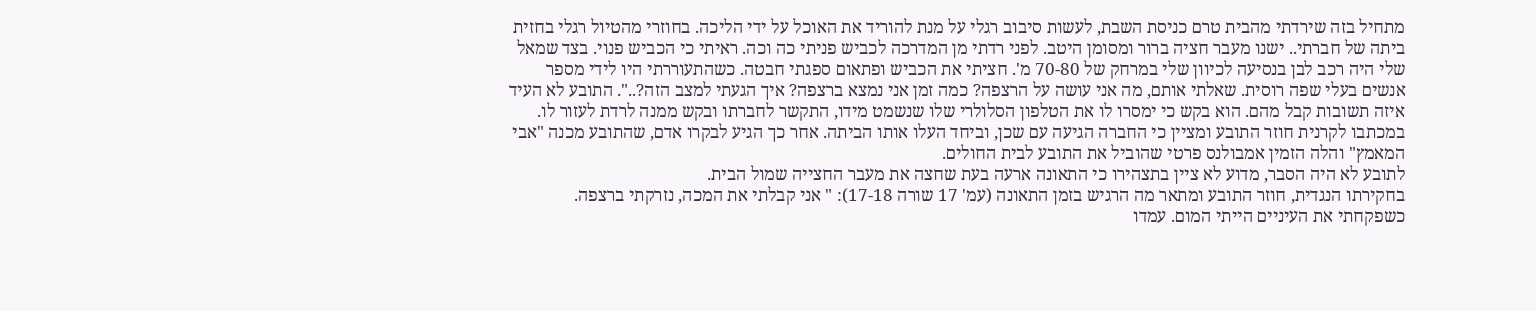מתחיל בזה שירדתי מהבית טרם כניסת השבת, לעשות סיבוב רגלי על מנת להוריד את האוכל על ידי הליכה. בחוזרי מהטיול רגלי בחזית ביתה של חברתי.. ישנו מעבר חציה ברור ומסומן היטב. לפני רדתי מן המדרכה לכביש פניתי כה וכה. ראיתי כי הכביש פנוי. בצד שמאל שלי היה רכב לבן בנסיעה לכיוון שלי במרחק של 70-80 מ'. חציתי את הכביש ופתאום ספגתי חבטה. כשהתעוררתי היו לידי מספר אנשים בעלי שפה רוסית. שאלתי אותם, מה אני עושה על הרצפה? כמה זמן אני נמצא ברצפה? איך הגעתי למצב הזה?..". התובע לא העיד איזה תשובות קבל מהם. הוא בקש כי ימסרו לו את הטלפון הסלולרי שלו שנשמט מידו, התקשר לחברתו ובקש ממנה לרדת לעזור לו. במכתבו לקרנית חוזר התובע ומציין כי החברה הגיעה עם שכן, וביחד העלו אותו הביתה. אחר כך הגיע לבקרו אדם, שהתובע מכנה "אבי המאמץ" והלה הזמין אמבולנס פרטי שהוביל את התובע לבית החולים.
לתובע לא היה הסבר, מדוע לא ציין בתצהירו כי התאונה ארעה בעת שחצה את מעבר החצייה שמול הבית.
בחקירתו הנגדית, חוזר התובע ומתאר מה הרגיש בזמן התאונה (עמ' 17 שורה 17-18): " אני קבלתי את המכה, נזרקתי ברצפה. כשפקחתי את העיניים הייתי המום. עמדו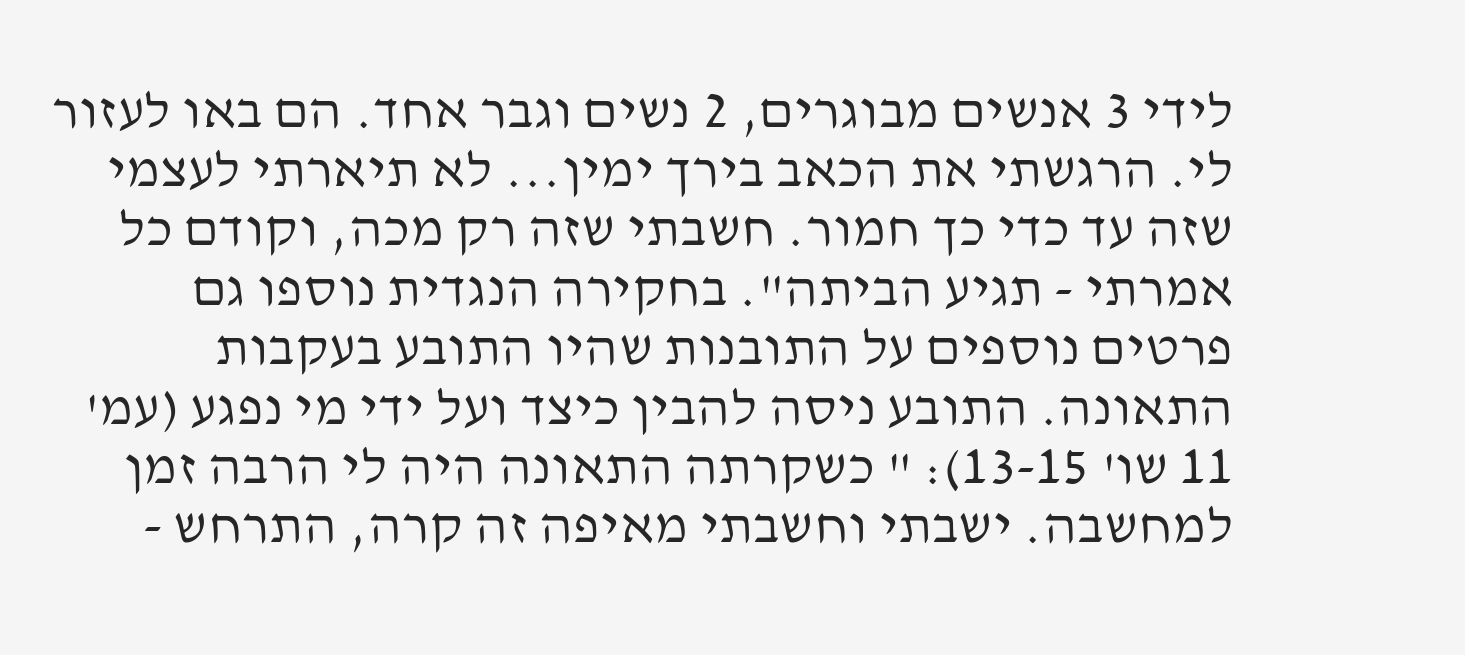לידי 3 אנשים מבוגרים, 2 נשים וגבר אחד. הם באו לעזור לי. הרגשתי את הכאב בירך ימין... לא תיארתי לעצמי שזה עד כדי כך חמור. חשבתי שזה רק מכה, וקודם כל אמרתי - תגיע הביתה". בחקירה הנגדית נוספו גם פרטים נוספים על התובנות שהיו התובע בעקבות התאונה. התובע ניסה להבין כיצד ועל ידי מי נפגע (עמ' 11 שו' 13-15): " כשקרתה התאונה היה לי הרבה זמן למחשבה. ישבתי וחשבתי מאיפה זה קרה, התרחש -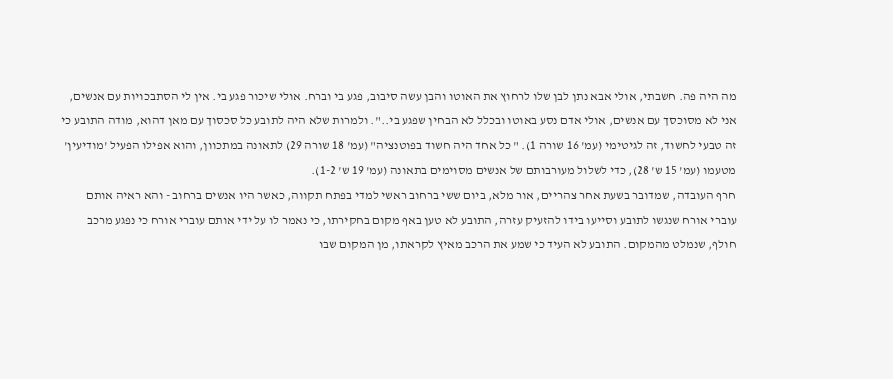מה היה פה. חשבתי, אולי אבא נתן לבן שלו לרחוץ את האוטו והבן עשה סיבוב, פגע בי וברח. אולי שיכור פגע בי. אין לי הסתבכויות עם אנשים, אני לא מסוכסך עם אנשים, אולי אדם נסע באוטו ובכלל לא הבחין שפגע בי..". ולמרות שלא היה לתובע כל סכסוך עם מאן דהוא, מודה התובע כי זה טבעי לחשוד, זה לגיטימי (עמ' 16 שורה 1). " כל אחד היה חשוד בפוטנציה" (עמ' 18 שורה 29) לתאונה במתכוון, והוא אפילו הפעיל 'מודיעין' מטעמו (עמ' 15 ש' 28), כדי לשלול מעורבותם של אנשים מסוימים בתאונה (עמ' 19 ש' 1-2).
חרף העובדה, שמדובר בשעת אחר צהריים, אור מלא, ביום ששי ברחוב ראשי למדי בפתח תקווה, כאשר היו אנשים ברחוב - והא ראיה אותם עוברי אורח שנגשו לתובע וסייעו בידו להזעיק עזרה, התובע לא טען באף מקום בחקירתו, כי נאמר לו על ידי אותם עוברי אורח כי נפגע מרכב חולף, שנמלט מהמקום. התובע לא העיד כי שמע את הרכב מאיץ לקראתו, מן המקום שבו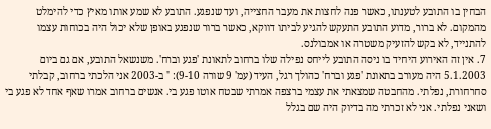הבחין בו התובע לטענתו, כאשר פנה לחצות את מעבר החצייה, ועד שנפגע. התובע לא שמע אותו מאיץ כדי להימלט מהמקום. לא ברור, מדוע התובע התעקש להגיע לביתו דווקא, כאשר ברור שנפגע באופן שלא יכול היה בכוחות עצמו להתנייד, לא בקש להזעיק משטרה או אמבולנס.
7. אין זה האירוע היחיד בו ניסה התובע לייחס נפילה שלו ברחוב לתאונת 'פגע וברח'. משנשאל התובע, אם גם ביום 5.1.2003 היה מעורב בתאונת 'פגע וברח' כהולך רגל, העיד (עמ' 9 שורה 9-10): " ב-2003 אני הלכתי ברחוב, קבלתי סחרחורת, נפלתי. מהחבטה שמצאתי את עצמי ברצפה אמרתי שבטח אוטו פגע בי. אנשים ברחוב אמרו שאף אחד לא פגע בי ושאני נפלתי. אני לא זכרתי מה בדיוק היה שם בגלל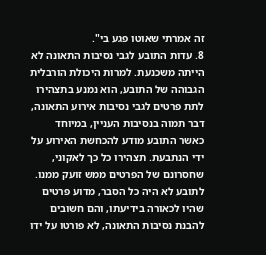זה אמרתי שאוטו פגע בי".
8. עדות התובע לגבי נסיבות התאונה לא הייתה משכנעת. למרות היכולת הורבלית הגבוהה של התובע, הוא נמנע בתצהירו לתת פרטים לגבי נסיבות אירוע התאונה, דבר תמוה בנסיבות העניין, במיוחד כאשר התובע מודע להכחשת האירוע על ידי הנתבעת. תצהירו כל כך לאקוני, שחסרונם של הפרטים ממש זועק ממנו. לתובע לא היה כל הסבר, מדוע פרטים שהיו לכאורה בידיעתו, והם חשובים להבנת נסיבות התאונה, לא פורטו על ידו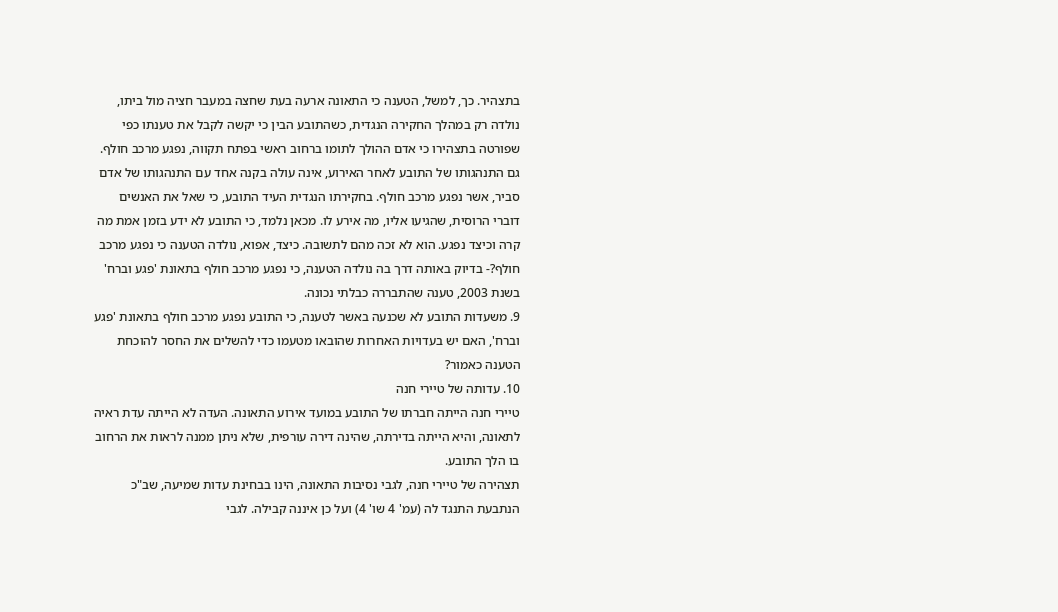בתצהיר. כך, למשל, הטענה כי התאונה ארעה בעת שחצה במעבר חציה מול ביתו, נולדה רק במהלך החקירה הנגדית, כשהתובע הבין כי יקשה לקבל את טענתו כפי שפורטה בתצהירו כי אדם ההולך לתומו ברחוב ראשי בפתח תקווה, נפגע מרכב חולף. גם התנהגותו של התובע לאחר האירוע, אינה עולה בקנה אחד עם התנהגותו של אדם סביר, אשר נפגע מרכב חולף. בחקירתו הנגדית העיד התובע, כי שאל את האנשים דוברי הרוסית, שהגיעו אליו, מה אירע לו. מכאן נלמד, כי התובע לא ידע בזמן אמת מה קרה וכיצד נפגע. הוא לא זכה מהם לתשובה. כיצד, אפוא, נולדה הטענה כי נפגע מרכב חולף?- בדיוק באותה דרך בה נולדה הטענה, כי נפגע מרכב חולף בתאונת 'פגע וברח' בשנת 2003, טענה שהתבררה כבלתי נכונה.
9. משעדות התובע לא שכנעה באשר לטענה, כי התובע נפגע מרכב חולף בתאונת 'פגע וברח', האם יש בעדויות האחרות שהובאו מטעמו כדי להשלים את החסר להוכחת הטענה כאמור?
10. עדותה של טיירי חנה
טיירי חנה הייתה חברתו של התובע במועד אירוע התאונה. העדה לא הייתה עדת ראיה לתאונה, והיא הייתה בדירתה, שהינה דירה עורפית, שלא ניתן ממנה לראות את הרחוב בו הלך התובע.
תצהירה של טיירי חנה, לגבי נסיבות התאונה, הינו בבחינת עדות שמיעה, שב"כ הנתבעת התנגד לה (עמ' 4 שו' 4) ועל כן איננה קבילה. לגבי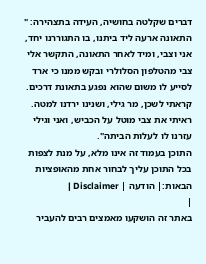דברים שקלטה בחושיה, העידה בתצהירה: " התאונה ארעה ליד ביתנו, בו התגוררנו יחד, אני וצבי, ומיד לאחר התאונה, התקשר אלי צבי מהטלפון הסלולרי ובקש ממנו כי ארד לסייע לו משום שהוא נפגע בתאונת דרכים. קראתי לשכן, מר גילי, ושנינו ירדנו למטה. ראיתי את צבי מוטל על הכביש, ואני וגילי עזרנו לו לעלות הביתה".
התוכן בעמוד זה אינו מלא, על מנת לצפות בכל התוכן עליך לבחור אחת מהאופציות הבאות:| הודעה | Disclaimer |
|
באתר זה הושקעו מאמצים רבים להעביר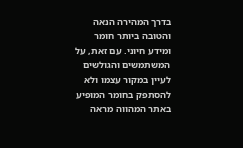בדרך המהירה הנאה והטובה ביותר חומר ומידע חיוני. עם זאת, על המשתמשים והגולשים לעיין במקור עצמו ולא להסתפק בחומר המופיע באתר המהווה מראה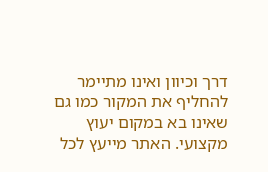דרך וכיוון ואינו מתיימר להחליף את המקור כמו גם שאינו בא במקום יעוץ מקצועי. האתר מייעץ לכל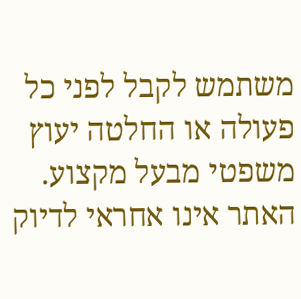משתמש לקבל לפני כל פעולה או החלטה יעוץ משפטי מבעל מקצוע. האתר אינו אחראי לדיוק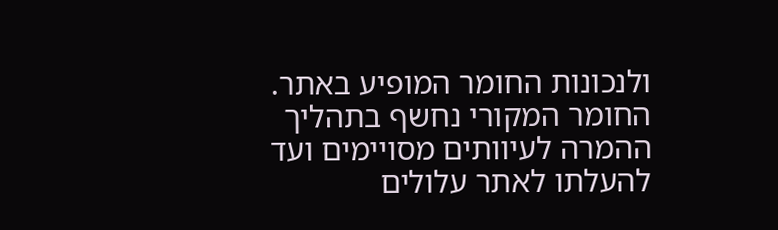ולנכונות החומר המופיע באתר. החומר המקורי נחשף בתהליך ההמרה לעיוותים מסויימים ועד להעלתו לאתר עלולים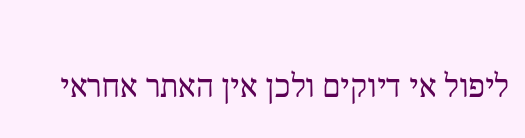ליפול אי דיוקים ולכן אין האתר אחראי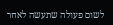לשום פעולה שתעשה לאחר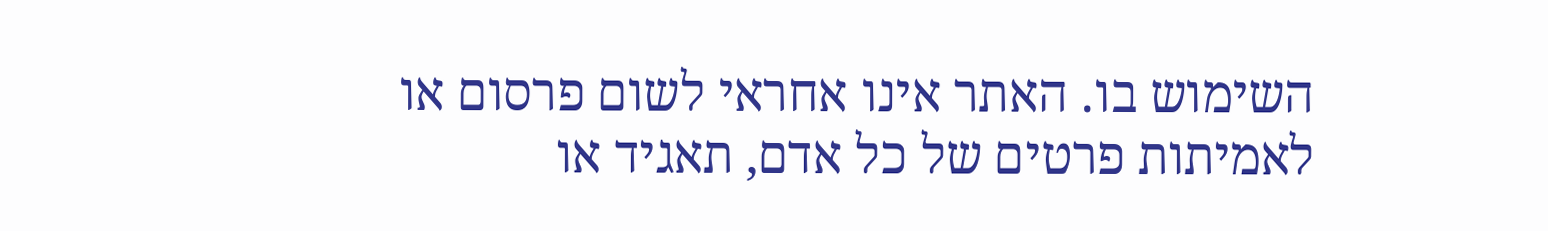השימוש בו. האתר אינו אחראי לשום פרסום או לאמיתות פרטים של כל אדם, תאגיד או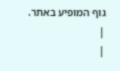גוף המופיע באתר. |
|